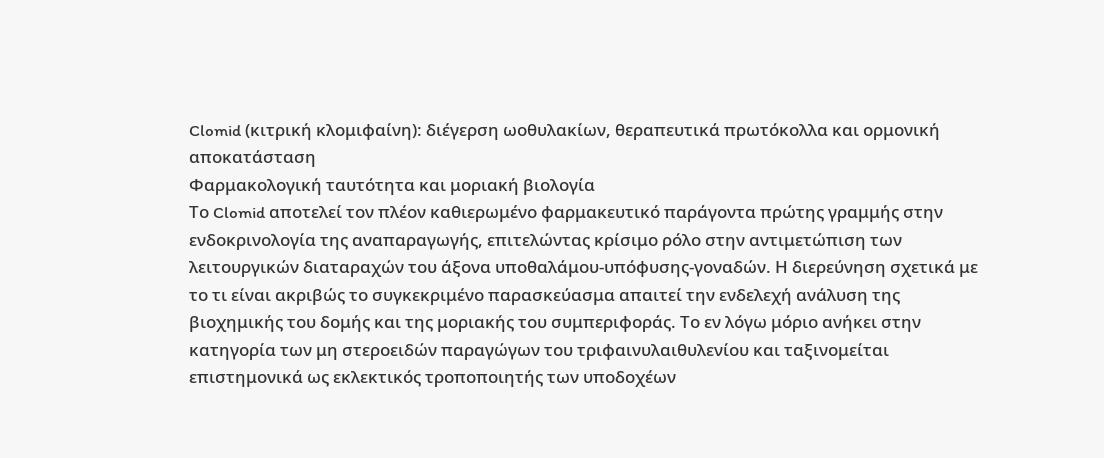Clomid (κιτρική κλομιφαίνη): διέγερση ωοθυλακίων, θεραπευτικά πρωτόκολλα και ορμονική αποκατάσταση
Φαρμακολογική ταυτότητα και μοριακή βιολογία
Το Clomid αποτελεί τον πλέον καθιερωμένο φαρμακευτικό παράγοντα πρώτης γραμμής στην ενδοκρινολογία της αναπαραγωγής, επιτελώντας κρίσιμο ρόλο στην αντιμετώπιση των λειτουργικών διαταραχών του άξονα υποθαλάμου-υπόφυσης-γοναδών. Η διερεύνηση σχετικά με το τι είναι ακριβώς το συγκεκριμένο παρασκεύασμα απαιτεί την ενδελεχή ανάλυση της βιοχημικής του δομής και της μοριακής του συμπεριφοράς. Το εν λόγω μόριο ανήκει στην κατηγορία των μη στεροειδών παραγώγων του τριφαινυλαιθυλενίου και ταξινομείται επιστημονικά ως εκλεκτικός τροποποιητής των υποδοχέων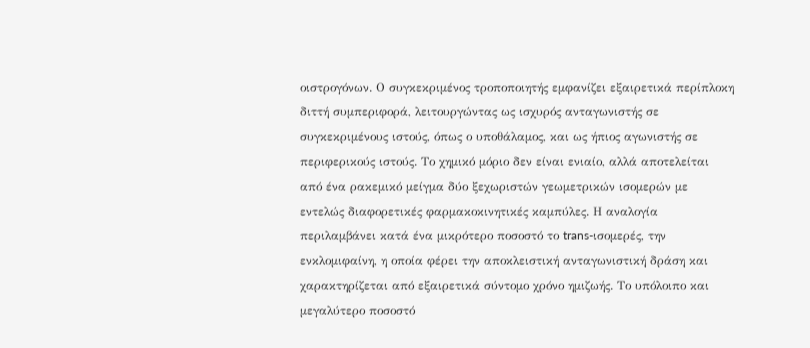οιστρογόνων. Ο συγκεκριμένος τροποποιητής εμφανίζει εξαιρετικά περίπλοκη διττή συμπεριφορά, λειτουργώντας ως ισχυρός ανταγωνιστής σε συγκεκριμένους ιστούς, όπως ο υποθάλαμος, και ως ήπιος αγωνιστής σε περιφερικούς ιστούς. Το χημικό μόριο δεν είναι ενιαίο, αλλά αποτελείται από ένα ρακεμικό μείγμα δύο ξεχωριστών γεωμετρικών ισομερών με εντελώς διαφορετικές φαρμακοκινητικές καμπύλες. Η αναλογία περιλαμβάνει κατά ένα μικρότερο ποσοστό το trans-ισομερές, την ενκλομιφαίνη, η οποία φέρει την αποκλειστική ανταγωνιστική δράση και χαρακτηρίζεται από εξαιρετικά σύντομο χρόνο ημιζωής. Το υπόλοιπο και μεγαλύτερο ποσοστό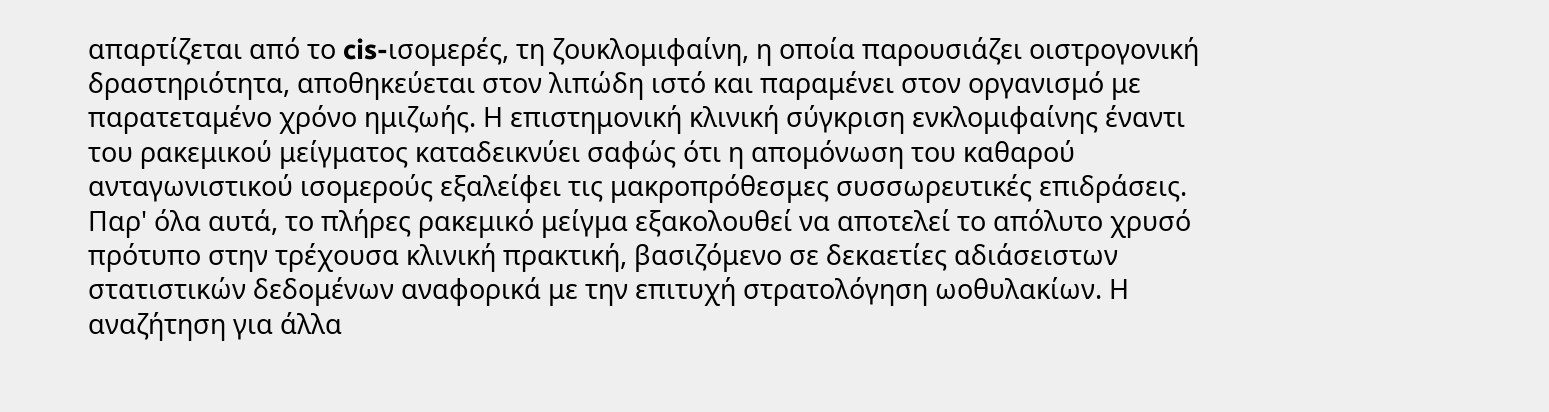απαρτίζεται από το cis-ισομερές, τη ζουκλομιφαίνη, η οποία παρουσιάζει οιστρογονική δραστηριότητα, αποθηκεύεται στον λιπώδη ιστό και παραμένει στον οργανισμό με παρατεταμένο χρόνο ημιζωής. Η επιστημονική κλινική σύγκριση ενκλομιφαίνης έναντι του ρακεμικού μείγματος καταδεικνύει σαφώς ότι η απομόνωση του καθαρού ανταγωνιστικού ισομερούς εξαλείφει τις μακροπρόθεσμες συσσωρευτικές επιδράσεις. Παρ' όλα αυτά, το πλήρες ρακεμικό μείγμα εξακολουθεί να αποτελεί το απόλυτο χρυσό πρότυπο στην τρέχουσα κλινική πρακτική, βασιζόμενο σε δεκαετίες αδιάσειστων στατιστικών δεδομένων αναφορικά με την επιτυχή στρατολόγηση ωοθυλακίων. Η αναζήτηση για άλλα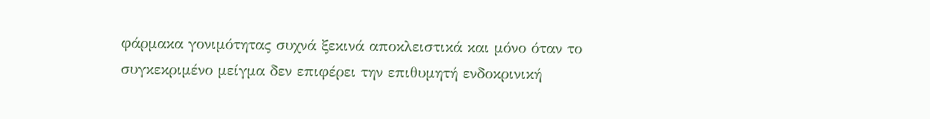φάρμακα γονιμότητας συχνά ξεκινά αποκλειστικά και μόνο όταν το συγκεκριμένο μείγμα δεν επιφέρει την επιθυμητή ενδοκρινική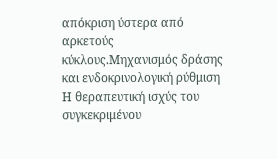απόκριση ύστερα από αρκετούς κύκλους.Μηχανισμός δράσης και ενδοκρινολογική ρύθμιση
Η θεραπευτική ισχύς του συγκεκριμένου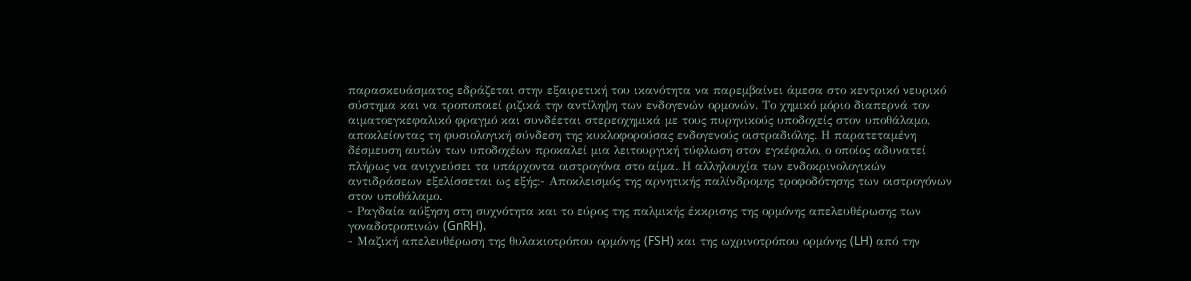παρασκευάσματος εδράζεται στην εξαιρετική του ικανότητα να παρεμβαίνει άμεσα στο κεντρικό νευρικό σύστημα και να τροποποιεί ριζικά την αντίληψη των ενδογενών ορμονών. Το χημικό μόριο διαπερνά τον αιματοεγκεφαλικό φραγμό και συνδέεται στερεοχημικά με τους πυρηνικούς υποδοχείς στον υποθάλαμο, αποκλείοντας τη φυσιολογική σύνδεση της κυκλοφορούσας ενδογενούς οιστραδιόλης. Η παρατεταμένη δέσμευση αυτών των υποδοχέων προκαλεί μια λειτουργική τύφλωση στον εγκέφαλο, ο οποίος αδυνατεί πλήρως να ανιχνεύσει τα υπάρχοντα οιστρογόνα στο αίμα. Η αλληλουχία των ενδοκρινολογικών αντιδράσεων εξελίσσεται ως εξής:- Αποκλεισμός της αρνητικής παλίνδρομης τροφοδότησης των οιστρογόνων στον υποθάλαμο.
- Ραγδαία αύξηση στη συχνότητα και το εύρος της παλμικής έκκρισης της ορμόνης απελευθέρωσης των γοναδοτροπινών (GnRH).
- Μαζική απελευθέρωση της θυλακιοτρόπου ορμόνης (FSH) και της ωχρινοτρόπου ορμόνης (LH) από την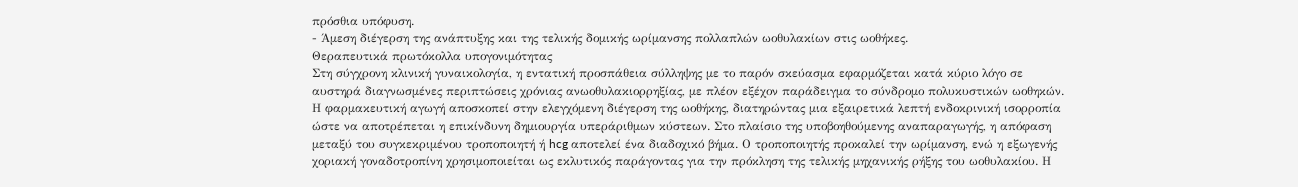πρόσθια υπόφυση.
- Άμεση διέγερση της ανάπτυξης και της τελικής δομικής ωρίμανσης πολλαπλών ωοθυλακίων στις ωοθήκες.
Θεραπευτικά πρωτόκολλα υπογονιμότητας
Στη σύγχρονη κλινική γυναικολογία, η εντατική προσπάθεια σύλληψης με το παρόν σκεύασμα εφαρμόζεται κατά κύριο λόγο σε αυστηρά διαγνωσμένες περιπτώσεις χρόνιας ανωοθυλακιορρηξίας, με πλέον εξέχον παράδειγμα το σύνδρομο πολυκυστικών ωοθηκών. Η φαρμακευτική αγωγή αποσκοπεί στην ελεγχόμενη διέγερση της ωοθήκης, διατηρώντας μια εξαιρετικά λεπτή ενδοκρινική ισορροπία ώστε να αποτρέπεται η επικίνδυνη δημιουργία υπεράριθμων κύστεων. Στο πλαίσιο της υποβοηθούμενης αναπαραγωγής, η απόφαση μεταξύ του συγκεκριμένου τροποποιητή ή hcg αποτελεί ένα διαδοχικό βήμα. Ο τροποποιητής προκαλεί την ωρίμανση, ενώ η εξωγενής χοριακή γοναδοτροπίνη χρησιμοποιείται ως εκλυτικός παράγοντας για την πρόκληση της τελικής μηχανικής ρήξης του ωοθυλακίου. Η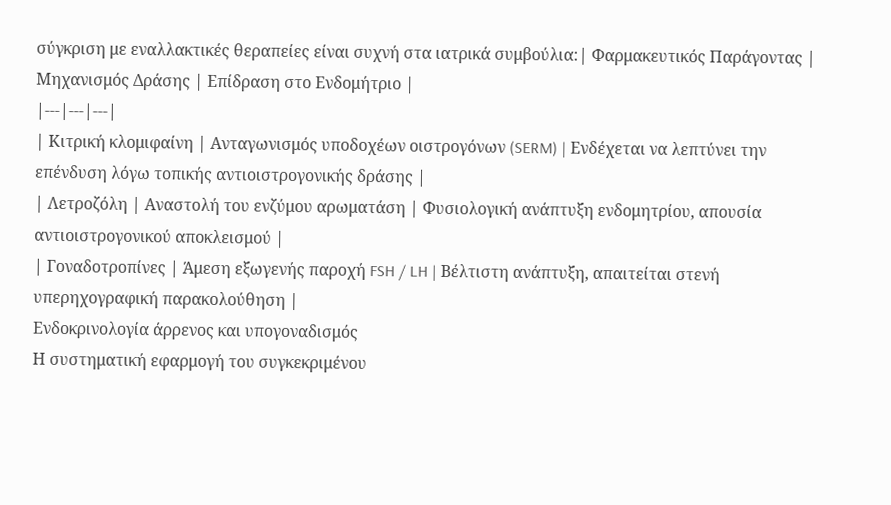σύγκριση με εναλλακτικές θεραπείες είναι συχνή στα ιατρικά συμβούλια:| Φαρμακευτικός Παράγοντας | Μηχανισμός Δράσης | Επίδραση στο Ενδομήτριο |
|---|---|---|
| Κιτρική κλομιφαίνη | Ανταγωνισμός υποδοχέων οιστρογόνων (SERM) | Ενδέχεται να λεπτύνει την επένδυση λόγω τοπικής αντιοιστρογονικής δράσης |
| Λετροζόλη | Αναστολή του ενζύμου αρωματάση | Φυσιολογική ανάπτυξη ενδομητρίου, απουσία αντιοιστρογονικού αποκλεισμού |
| Γοναδοτροπίνες | Άμεση εξωγενής παροχή FSH / LH | Βέλτιστη ανάπτυξη, απαιτείται στενή υπερηχογραφική παρακολούθηση |
Ενδοκρινολογία άρρενος και υπογοναδισμός
Η συστηματική εφαρμογή του συγκεκριμένου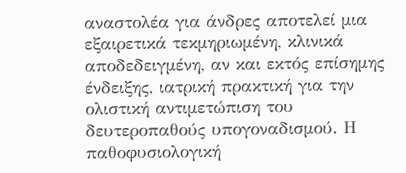αναστολέα για άνδρες αποτελεί μια εξαιρετικά τεκμηριωμένη, κλινικά αποδεδειγμένη, αν και εκτός επίσημης ένδειξης, ιατρική πρακτική για την ολιστική αντιμετώπιση του δευτεροπαθούς υπογοναδισμού. Η παθοφυσιολογική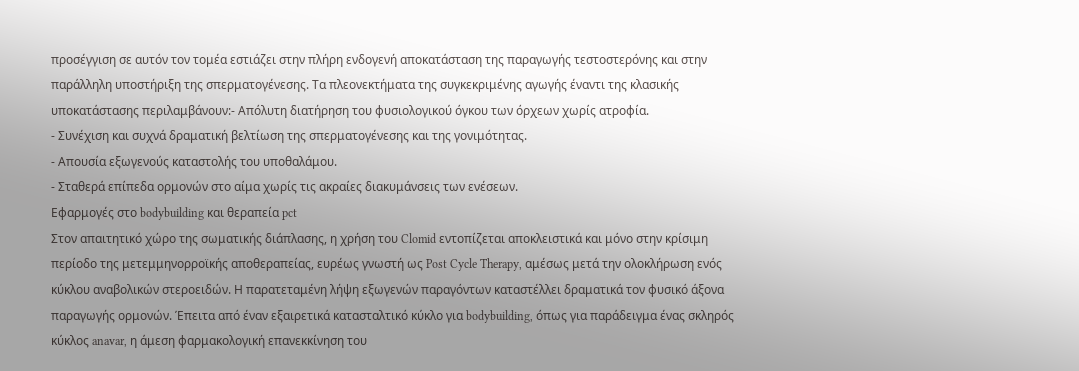προσέγγιση σε αυτόν τον τομέα εστιάζει στην πλήρη ενδογενή αποκατάσταση της παραγωγής τεστοστερόνης και στην παράλληλη υποστήριξη της σπερματογένεσης. Τα πλεονεκτήματα της συγκεκριμένης αγωγής έναντι της κλασικής υποκατάστασης περιλαμβάνουν:- Απόλυτη διατήρηση του φυσιολογικού όγκου των όρχεων χωρίς ατροφία.
- Συνέχιση και συχνά δραματική βελτίωση της σπερματογένεσης και της γονιμότητας.
- Απουσία εξωγενούς καταστολής του υποθαλάμου.
- Σταθερά επίπεδα ορμονών στο αίμα χωρίς τις ακραίες διακυμάνσεις των ενέσεων.
Εφαρμογές στο bodybuilding και θεραπεία pct
Στον απαιτητικό χώρο της σωματικής διάπλασης, η χρήση του Clomid εντοπίζεται αποκλειστικά και μόνο στην κρίσιμη περίοδο της μετεμμηνορροϊκής αποθεραπείας, ευρέως γνωστή ως Post Cycle Therapy, αμέσως μετά την ολοκλήρωση ενός κύκλου αναβολικών στεροειδών. Η παρατεταμένη λήψη εξωγενών παραγόντων καταστέλλει δραματικά τον φυσικό άξονα παραγωγής ορμονών. Έπειτα από έναν εξαιρετικά κατασταλτικό κύκλο για bodybuilding, όπως για παράδειγμα ένας σκληρός κύκλος anavar, η άμεση φαρμακολογική επανεκκίνηση του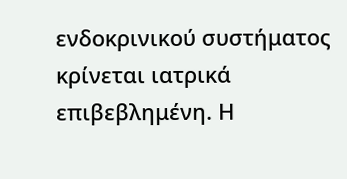ενδοκρινικού συστήματος κρίνεται ιατρικά επιβεβλημένη. Η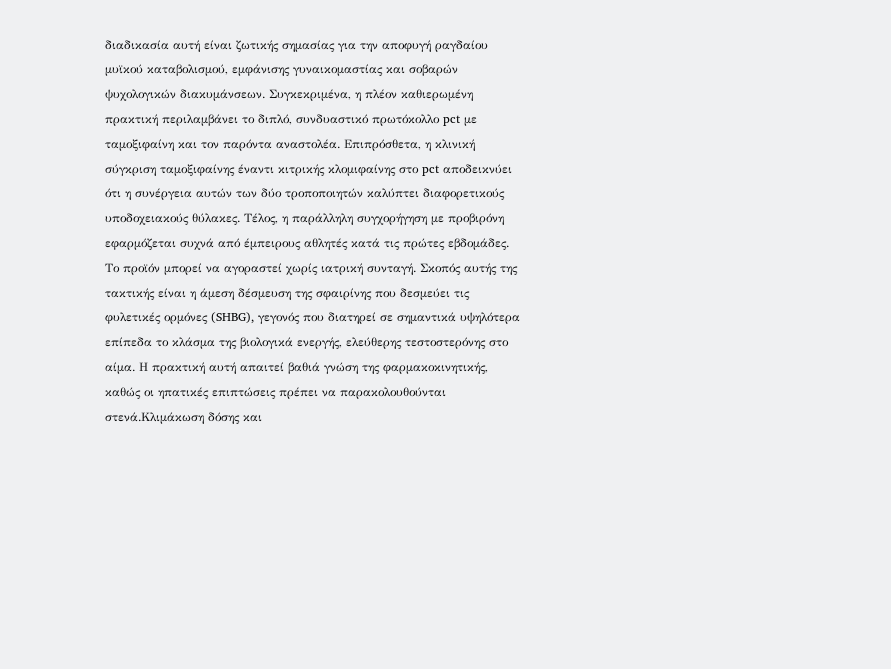διαδικασία αυτή είναι ζωτικής σημασίας για την αποφυγή ραγδαίου μυϊκού καταβολισμού, εμφάνισης γυναικομαστίας και σοβαρών ψυχολογικών διακυμάνσεων. Συγκεκριμένα, η πλέον καθιερωμένη πρακτική περιλαμβάνει το διπλό, συνδυαστικό πρωτόκολλο pct με ταμοξιφαίνη και τον παρόντα αναστολέα. Επιπρόσθετα, η κλινική σύγκριση ταμοξιφαίνης έναντι κιτρικής κλομιφαίνης στο pct αποδεικνύει ότι η συνέργεια αυτών των δύο τροποποιητών καλύπτει διαφορετικούς υποδοχειακούς θύλακες. Τέλος, η παράλληλη συγχορήγηση με προβιρόνη εφαρμόζεται συχνά από έμπειρους αθλητές κατά τις πρώτες εβδομάδες. Το προϊόν μπορεί να αγοραστεί χωρίς ιατρική συνταγή. Σκοπός αυτής της τακτικής είναι η άμεση δέσμευση της σφαιρίνης που δεσμεύει τις φυλετικές ορμόνες (SHBG), γεγονός που διατηρεί σε σημαντικά υψηλότερα επίπεδα το κλάσμα της βιολογικά ενεργής, ελεύθερης τεστοστερόνης στο αίμα. Η πρακτική αυτή απαιτεί βαθιά γνώση της φαρμακοκινητικής, καθώς οι ηπατικές επιπτώσεις πρέπει να παρακολουθούνται στενά.Κλιμάκωση δόσης και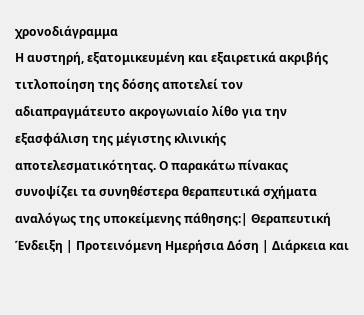χρονοδιάγραμμα
Η αυστηρή, εξατομικευμένη και εξαιρετικά ακριβής τιτλοποίηση της δόσης αποτελεί τον αδιαπραγμάτευτο ακρογωνιαίο λίθο για την εξασφάλιση της μέγιστης κλινικής αποτελεσματικότητας. Ο παρακάτω πίνακας συνοψίζει τα συνηθέστερα θεραπευτικά σχήματα αναλόγως της υποκείμενης πάθησης:| Θεραπευτική Ένδειξη | Προτεινόμενη Ημερήσια Δόση | Διάρκεια και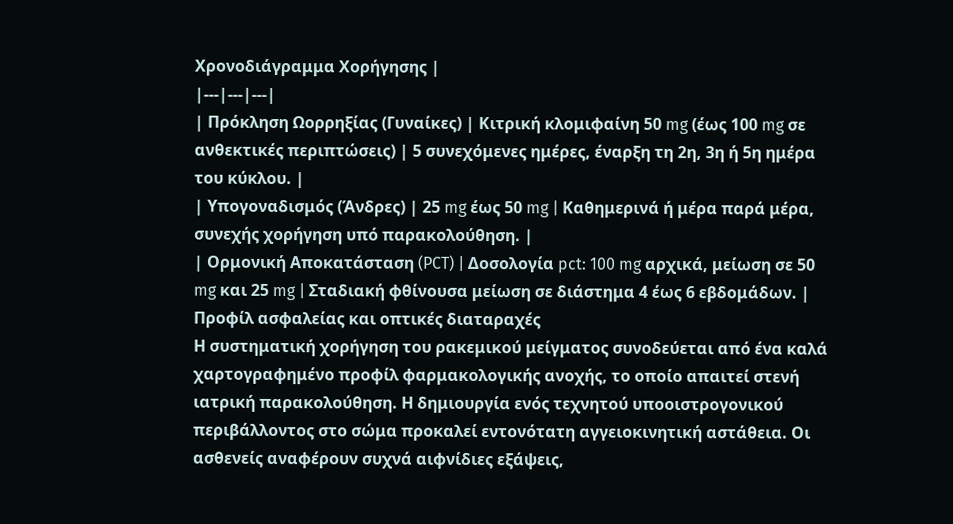Χρονοδιάγραμμα Χορήγησης |
|---|---|---|
| Πρόκληση Ωορρηξίας (Γυναίκες) | Κιτρική κλομιφαίνη 50 mg (έως 100 mg σε ανθεκτικές περιπτώσεις) | 5 συνεχόμενες ημέρες, έναρξη τη 2η, 3η ή 5η ημέρα του κύκλου. |
| Υπογοναδισμός (Άνδρες) | 25 mg έως 50 mg | Καθημερινά ή μέρα παρά μέρα, συνεχής χορήγηση υπό παρακολούθηση. |
| Ορμονική Αποκατάσταση (PCT) | Δοσολογία pct: 100 mg αρχικά, μείωση σε 50 mg και 25 mg | Σταδιακή φθίνουσα μείωση σε διάστημα 4 έως 6 εβδομάδων. |
Προφίλ ασφαλείας και οπτικές διαταραχές
Η συστηματική χορήγηση του ρακεμικού μείγματος συνοδεύεται από ένα καλά χαρτογραφημένο προφίλ φαρμακολογικής ανοχής, το οποίο απαιτεί στενή ιατρική παρακολούθηση. Η δημιουργία ενός τεχνητού υποοιστρογονικού περιβάλλοντος στο σώμα προκαλεί εντονότατη αγγειοκινητική αστάθεια. Οι ασθενείς αναφέρουν συχνά αιφνίδιες εξάψεις,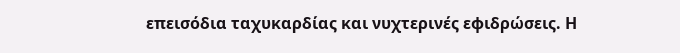επεισόδια ταχυκαρδίας και νυχτερινές εφιδρώσεις. Η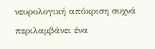νευρολογική απόκριση συχνά περιλαμβάνει ένα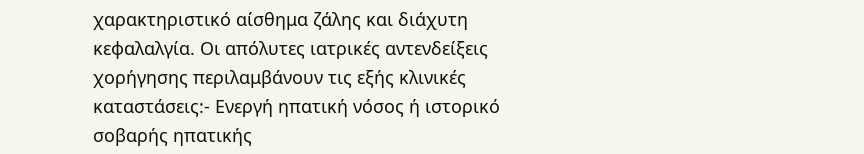χαρακτηριστικό αίσθημα ζάλης και διάχυτη κεφαλαλγία. Οι απόλυτες ιατρικές αντενδείξεις χορήγησης περιλαμβάνουν τις εξής κλινικές καταστάσεις:- Ενεργή ηπατική νόσος ή ιστορικό σοβαρής ηπατικής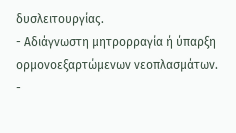δυσλειτουργίας.
- Αδιάγνωστη μητρορραγία ή ύπαρξη ορμονοεξαρτώμενων νεοπλασμάτων.
-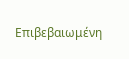Επιβεβαιωμένη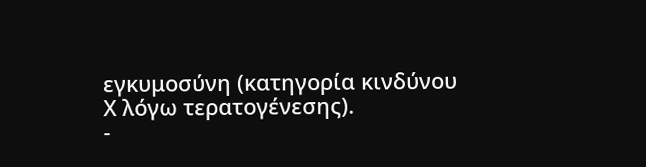εγκυμοσύνη (κατηγορία κινδύνου Χ λόγω τερατογένεσης).
-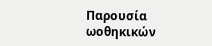Παρουσία ωοθηκικών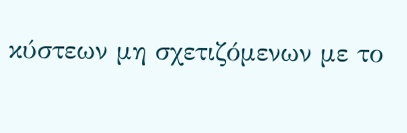κύστεων μη σχετιζόμενων με το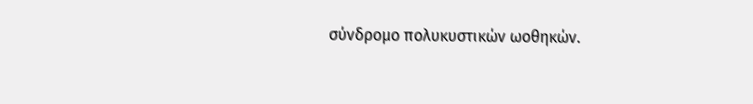σύνδρομο πολυκυστικών ωοθηκών.